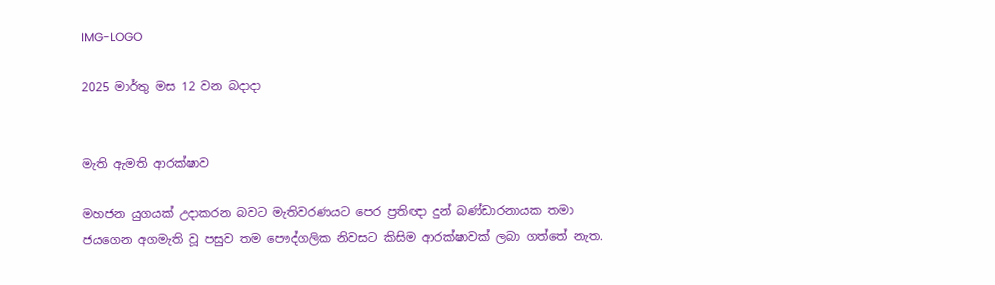IMG-LOGO

2025 මාර්තු මස 12 වන බදාදා


මැති ඇමති ආරක්ෂාව

මහජන යුගයක් උදාකරන බවට මැතිවරණයට පෙර ප්‍රතිඥා දුන් බණ්ඩාරනායක තමා ජයගෙන අගමැති වූ පසුව තම පෞද්ගලික නිවසට කිසිම ආරක්ෂාවක් ලබා ගත්තේ නැත.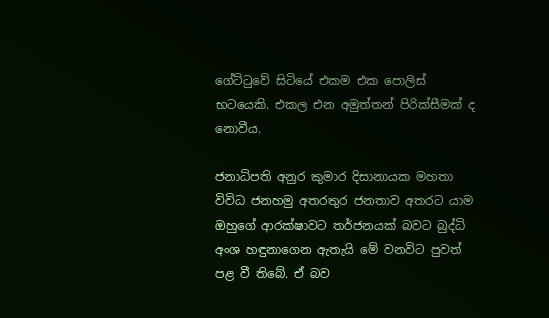ගේට්ටුවේ සිටියේ එකම එක පොලිස් භටයෙකි. එකල එන අමුත්තන් පිරික්සීමක් ද නොවීය.

ජනාධිපති අනුර කුමාර දිසානායක මහතා විවිධ ජනහමු අතරතුර ජනතාව අතරට යාම ඔහුගේ ආරක්ෂාවට තර්ජනයක් බවට බුද්ධි අංශ හඳුනාගෙන ඇතැයි මේ වනවිට පුවත් පළ වී තිබේ. ඒ බව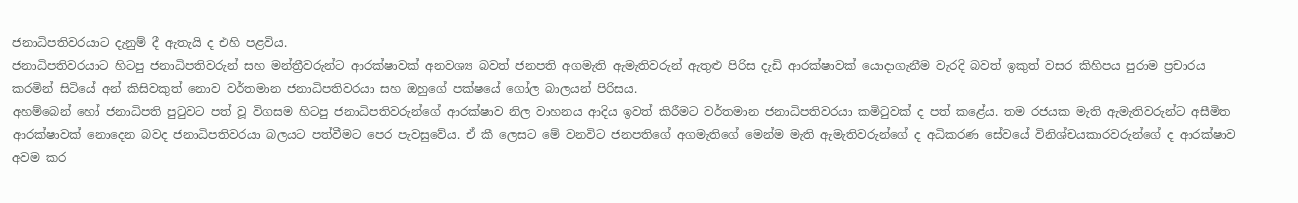ජනාධිපතිවරයාට දැනුම් දී ඇතැයි ද එහි පළවිය.
ජනාධිපතිවරයාට හිටපු ජනාධිපතිවරුන් සහ මන්ත්‍රීවරුන්ට ආරක්ෂාවක් අනවශ්‍ය බවත් ජනපති අගමැති ඇමැතිවරුන් ඇතුළු පිරිස දැඩි ආරක්ෂාවක් යොදාගැනීම වැරදි බවත් ඉකුත් වසර කිහිපය පුරාම ප්‍රචාරය කරමින් සිටියේ අන් කිසිවකුත් නොව වර්තමාන ජනාධිපතිවරයා සහ ඔහුගේ පක්ෂයේ ගෝල බාලයන් පිරිසය.
අහම්බෙන් හෝ ජනාධිපති පුටුවට පත් වූ විගසම හිටපු ජනාධිපතිවරුන්ගේ ආරක්ෂාව නිල වාහනය ආදිය ඉවත් කිරීමට වර්තමාන ජනාධිපතිවරයා කමිටුවක් ද පත් කළේය. තම රජයක මැති ඇමැතිවරුන්ට අසීමිත ආරක්ෂාවක් නොදෙන බවද ජනාධිපතිවරයා බලයට පත්වීමට පෙර පැවසුවේය. ඒ කී ලෙසට මේ වනවිට ජනපතිගේ අගමැතිගේ මෙන්ම මැති ඇමැතිවරුන්ගේ ද අධිකරණ සේවයේ විනිශ්චයකාරවරුන්ගේ ද ආරක්ෂාව අවම කර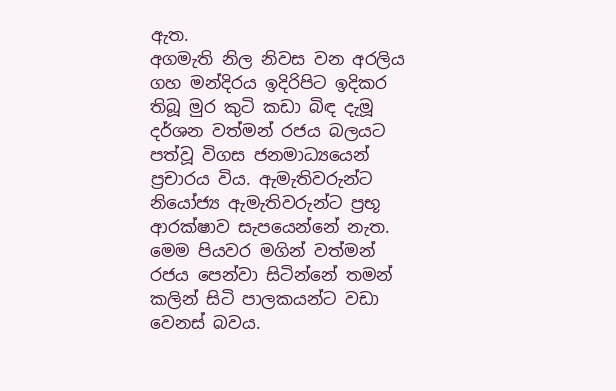ඇත.
අගමැති නිල නිවස වන අරලිය ගහ මන්දිරය ඉදිරිපිට ඉදිකර තිබූ මුර කුටි කඩා බිඳ දැමූ දර්ශන වත්මන් රජය බලයට පත්වූ විගස ජනමාධ්‍යයෙන් ප්‍රචාරය විය. ඇමැතිවරුන්ට නියෝජ්‍ය ඇමැතිවරුන්ට ප්‍රභූ ආරක්ෂාව සැපයෙන්නේ නැත. මෙම පියවර මගින් වත්මන් රජය පෙන්වා සිටින්නේ තමන් කලින් සිටි පාලකයන්ට වඩා වෙනස් බවය.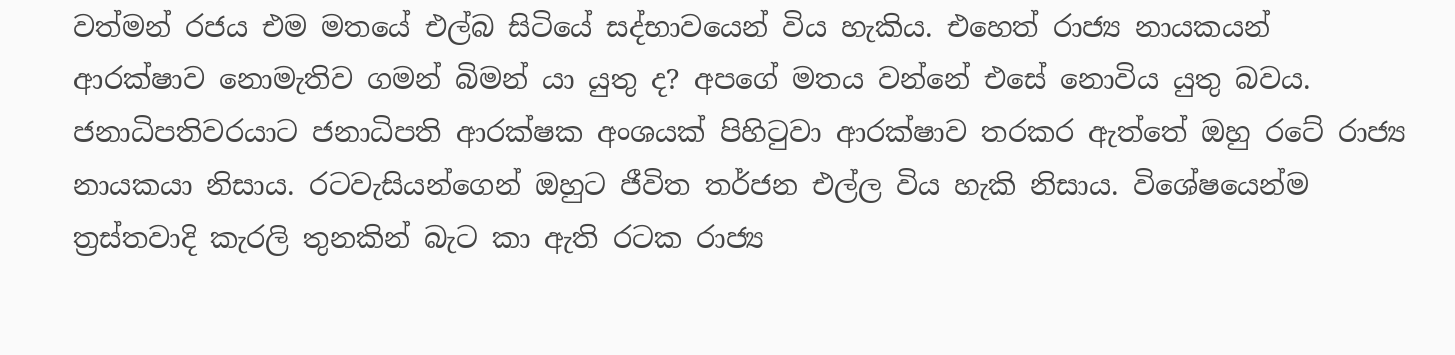වත්මන් රජය එම මතයේ එල්බ සිටියේ සද්භාවයෙන් විය හැකිය. එහෙත් රාජ්‍ය නායකයන් ආරක්ෂාව නොමැතිව ගමන් බිමන් යා යුතු ද? අපගේ මතය වන්නේ එසේ නොවිය යුතු බවය. ජනාධිපතිවරයාට ජනාධිපති ආරක්ෂක අංශයක් පිහිටුවා ආරක්ෂාව තරකර ඇත්තේ ඔහු රටේ රාජ්‍ය නායකයා නිසාය. රටවැසියන්ගෙන් ඔහුට ජීවිත තර්ජන එල්ල විය හැකි නිසාය. විශේෂයෙන්ම ත්‍රස්තවාදි කැරලි තුනකින් බැට කා ඇති රටක රාජ්‍ය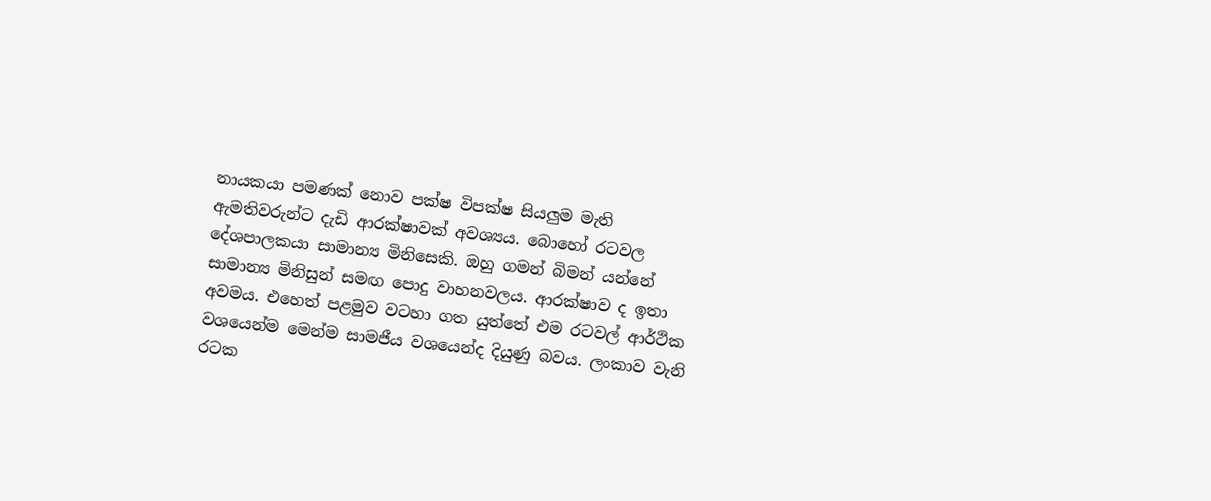නායකයා පමණක් නොව පක්ෂ විපක්ෂ සියලුම මැති ඇමතිවරුන්ට දැඩි ආරක්ෂාවක් අවශ්‍යය. බොහෝ රටවල දේශපාලකයා සාමාන්‍ය මිනිසෙකි. ඔහු ගමන් බිමන් යන්නේ සාමාන්‍ය මිනිසුන් සමඟ පොදු වාහනවලය. ආරක්ෂාව ද ඉතා අවමය. එහෙත් පළමුව වටහා ගත යුත්තේ එම රටවල් ආර්ථික වශයෙන්ම මෙන්ම සාමජීය වශයෙන්ද දියුණු බවය. ලංකාව වැනි රටක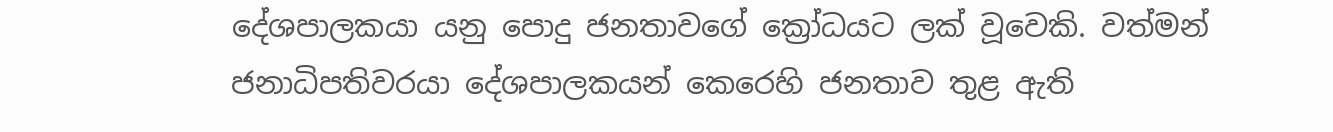දේශපාලකයා යනු පොදු ජනතාවගේ ක්‍රෝධයට ලක් වූවෙකි. වත්මන් ජනාධිපතිවරයා දේශපාලකයන් කෙරෙහි ජනතාව තුළ ඇති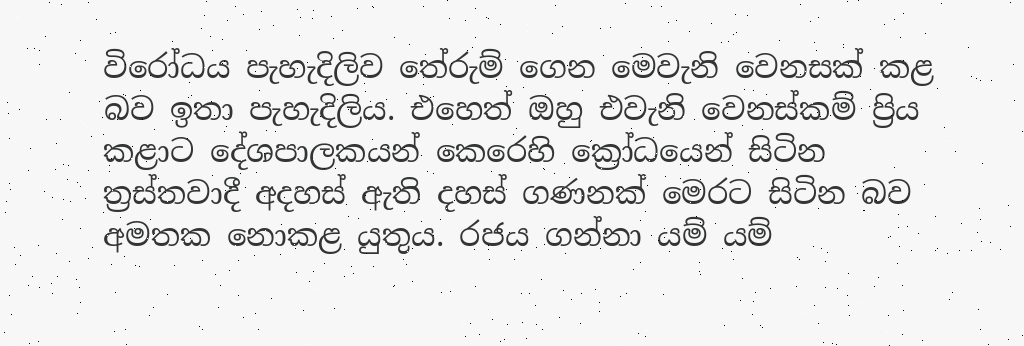විරෝධය පැහැදිලිව තේරුම් ගෙන මෙවැනි වෙනසක් කළ බව ඉතා පැහැදිලිය. එහෙත් ඔහු එවැනි වෙනස්කම් ප්‍රිය කළාට දේශපාලකයන් කෙරෙහි ක්‍රෝධයෙන් සිටින ත්‍රස්තවාදී අදහස් ඇති දහස් ගණනක් මෙරට සිටින බව අමතක නොකළ යුතුය. රජය ගන්නා යම් යම්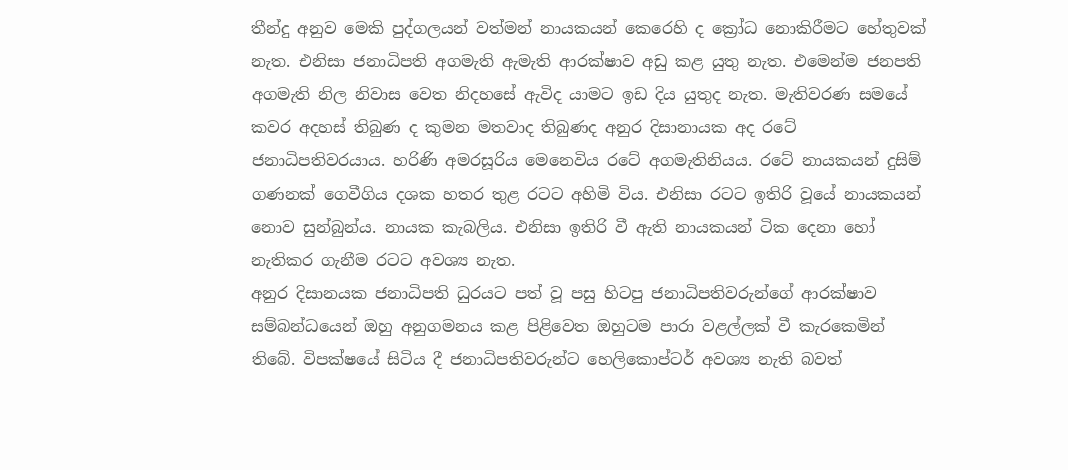තීන්දු අනුව මෙකි පුද්ගලයන් වත්මන් නායකයන් කෙරෙහි ද ක්‍රෝධ නොකිරීමට හේතුවක් නැත. එනිසා ජනාධිපති අගමැති ඇමැති ආරක්ෂාව අඩු කළ යුතු නැත. එමෙන්ම ජනපති අගමැති නිල නිවාස වෙත නිදහසේ ඇවිද යාමට ඉඩ දිය යුතුද නැත. මැතිවරණ සමයේ කවර අදහස් තිබුණ ද කුමන මතවාද තිබුණද අනුර දිසානායක අද රටේ ජනාධිපතිවරයාය. හරිණි අමරසූරිය මෙනෙවිය රටේ අගමැතිනියය. රටේ නායකයන් දුසිම් ගණනක් ගෙවීගිය දශක හතර තුළ රටට අහිමි විය. එනිසා රටට ඉතිරි වූයේ නායකයන් නොව සුන්බුන්ය. නායක කැබලිය. එනිසා ඉතිරි වී ඇති නායකයන් ටික දෙනා හෝ නැතිකර ගැනීම රටට අවශ්‍ය නැත.
අනුර දිසානයක ජනාධිපති ධුරයට පත් වූ පසු හිටපු ජනාධිපතිවරුන්ගේ ආරක්ෂාව සම්බන්ධයෙන් ඔහු අනුගමනය කළ පිළිවෙත ඔහුටම පාරා වළල්ලක් වී කැරකෙමින් තිබේ. විපක්ෂයේ සිටිය දී ජනාධිපතිවරුන්ට හෙලිකොප්ටර් අවශ්‍ය නැති බවත්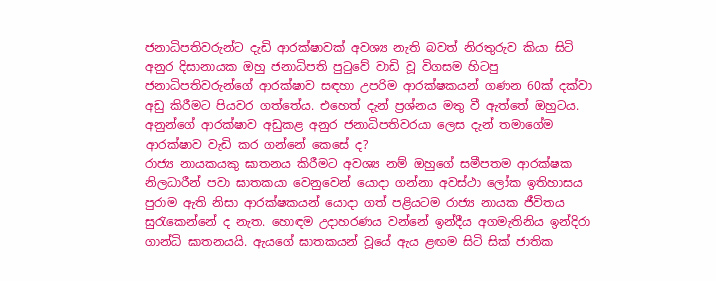ජනාධිපතිවරුන්ට දැඩි ආරක්ෂාවක් අවශ්‍ය නැති බවත් නිරතුරුව කියා සිටි අනුර දිසානායක ඔහු ජනාධිපති පුටුවේ වාඩි වූ විගසම හිටපු ජනාධිපතිවරුන්ගේ ආරක්ෂාව සඳහා උපරිම ආරක්ෂකයන් ගණන 60ක් දක්වා අඩු කිරීමට පියවර ගත්තේය. එහෙත් දැන් ප්‍රශ්නය මතු වී ඇත්තේ ඔහුටය. අනුන්ගේ ආරක්ෂාව අඩුකළ අනුර ජනාධිපතිවරයා ලෙස දැන් තමාගේම ආරක්ෂාව වැඩි කර ගන්නේ කෙසේ ද?
රාජ්‍ය නායකයකු ඝාතනය කිරීමට අවශ්‍ය නම් ඔහුගේ සමීපතම ආරක්ෂක නිලධාරීන් පවා ඝාතකයා වෙනුවෙන් යොදා ගන්නා අවස්ථා ලෝක ඉතිහාසය පුරාම ඇති නිසා ආරක්ෂකයන් යොදා ගත් පළියටම රාජ්‍ය නායක ජීවිතය සුරැකෙන්නේ ද නැත. හොඳම උදාහරණය වන්නේ ඉන්දීය අගමැතිනිය ඉන්දිරා ගාන්ධි ඝාතනයයි. ඇයගේ ඝාතකයන් වූයේ ඇය ළඟම සිටි සික් ජාතික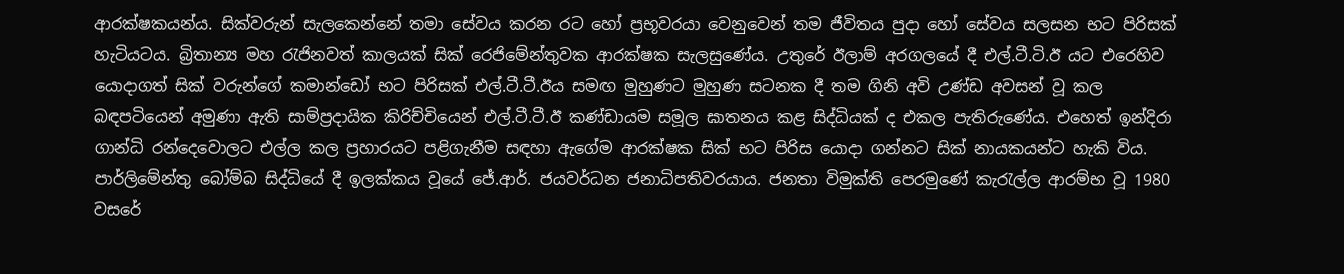ආරක්ෂකයන්ය. සික්වරුන් සැලකෙන්නේ තමා සේවය කරන රට හෝ ප්‍රභූවරයා වෙනුවෙන් තම ජීවිතය පුදා හෝ සේවය සලසන භට පිරිසක් හැටියටය. බ්‍රිතාන්‍ය මහ රැජිනවත් කාලයක් සික් රෙජිමේන්තුවක ආරක්ෂක සැලසුණේය. උතුරේ ඊලාම් අරගලයේ දී එල්.ටී.ටි.ඊ යට එරෙහිව යොදාගත් සික් වරුන්ගේ කමාන්ඩෝ භට පිරිසක් එල්.ටී.ටී.ඊය සමඟ මුහුණට මුහුණ සටනක දී තම ගිනි අවි උණ්ඩ අවසන් වූ කල බඳපටියෙන් අමුණා ඇති සාම්ප්‍රදායික කිරිච්චියෙන් එල්.ටී.ටී.ඊ කණ්ඩායම සමූල ඝාතනය කළ සිද්ධියක් ද එකල පැතිරුණේය. එහෙත් ඉන්දිරා ගාන්ධි රන්දෙවොලට එල්ල කල ප්‍රහාරයට පළිගැනීම සඳහා ඇගේම ආරක්ෂක සික් භට පිරිස යොදා ගන්නට සික් නායකයන්ට හැකි විය. පාර්ලිමේන්තු බෝම්බ සිද්ධියේ දී ඉලක්කය වූයේ ජේ.ආර්. ජයවර්ධන ජනාධිපතිවරයාය. ජනතා විමුක්ති පෙරමුණේ කැරැල්ල ආරම්භ වූ 1980 වසරේ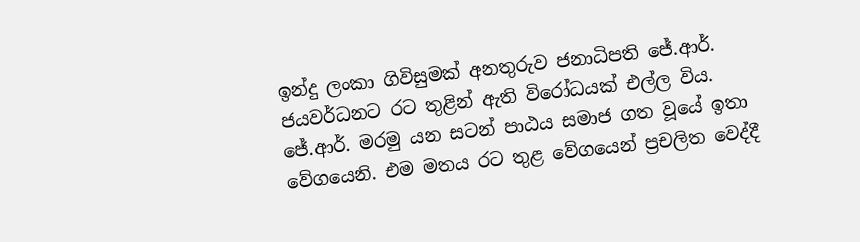ඉන්දු ලංකා ගිවිසුමක් අනතුරුව ජනාධිපති ජේ.ආර්. ජයවර්ධනට රට තුළින් ඇති විරෝධයක් එල්ල විය. ජේ.ආර්. මරමු යන සටන් පාඨය සමාජ ගත වූයේ ඉතා වේගයෙනි. එම මතය රට තුළ වේගයෙන් ප්‍රචලිත වෙද්දී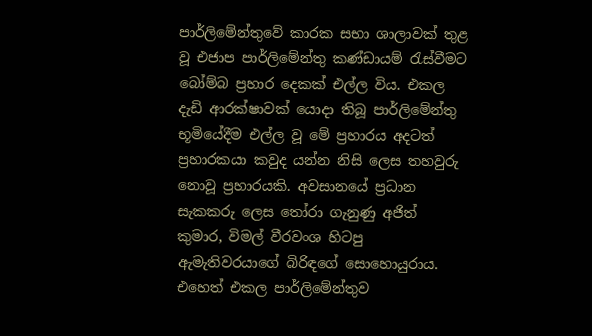පාර්ලිමේන්තුවේ කාරක සභා ශාලාවක් තුළ වූ එජාප පාර්ලිමේන්තු කණ්ඩායම් රැස්වීමට බෝම්බ ප්‍රහාර දෙකක් එල්ල විය. එකල දැඩි ආරක්ෂාවක් යොදා තිබූ පාර්ලිමේන්තු භූමියේදීම එල්ල වූ මේ ප්‍රහාරය අදටත් ප්‍රහාරකයා කවුද යන්න නිසි ලෙස තහවුරු නොවූ ප්‍රහාරයකි. අවසානයේ ප්‍රධාන සැකකරු ලෙස තෝරා ගැනුණු අජිත් කුමාර, විමල් වීරවංශ හිටපු ඇමැතිවරයාගේ බිරිඳගේ සොහොයුරාය. එහෙත් එකල පාර්ලිමේන්තුව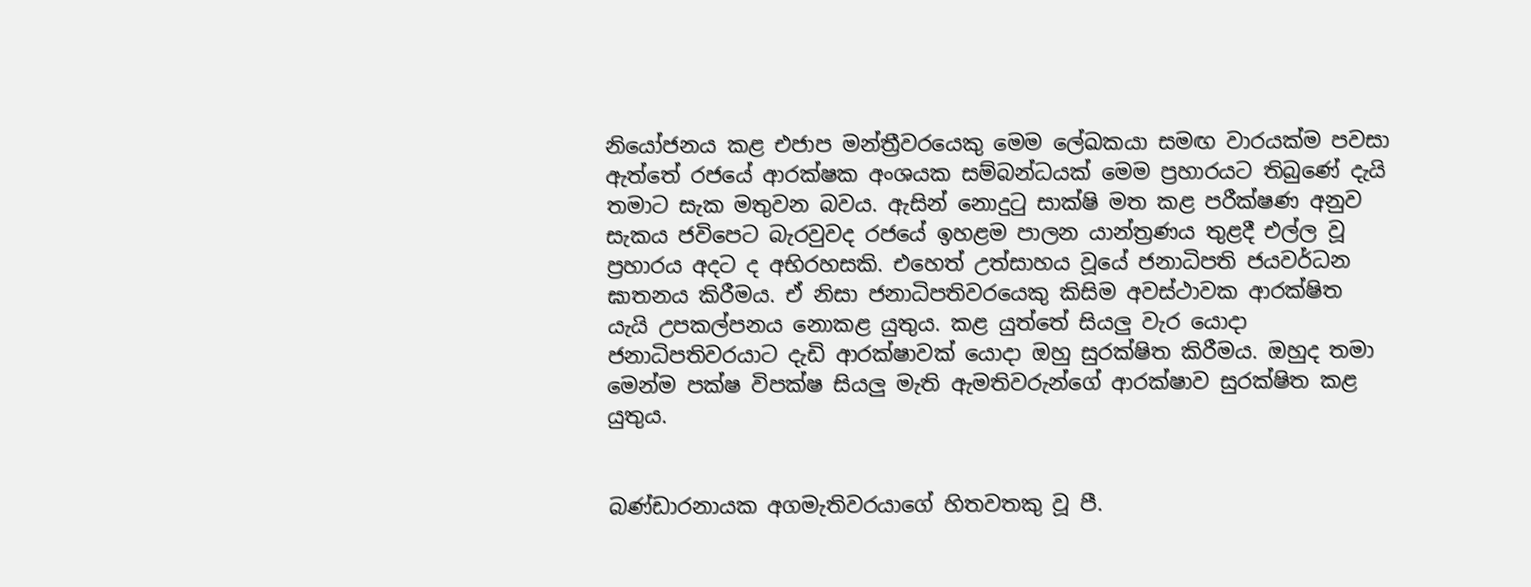නියෝජනය කළ එජාප මන්ත්‍රීවරයෙකු මෙම ලේඛකයා සමඟ වාරයක්ම පවසා ඇත්තේ රජයේ ආරක්ෂක අංශයක සම්බන්ධයක් මෙම ප්‍රහාරයට තිබුණේ දැයි තමාට සැක මතුවන බවය. ඇසින් නොදුටු සාක්ෂි මත කළ පරීක්ෂණ අනුව සැකය ජවිපෙට බැරවුවද රජයේ ඉහළම පාලන යාන්ත්‍රණය තුළදී එල්ල වූ ප්‍රහාරය අදට ද අභිරහසකි. එහෙත් උත්සාහය වූයේ ජනාධිපති ජයවර්ධන ඝාතනය කිරීමය. ඒ නිසා ජනාධිපතිවරයෙකු කිසිම අවස්ථාවක ආරක්ෂිත යැයි උපකල්පනය නොකළ යුතුය. කළ යුත්තේ සියලු වැර යොදා ජනාධිපතිවරයාට දැඩි ආරක්ෂාවක් යොදා ඔහු සුරක්ෂිත කිරීමය. ඔහුද තමා මෙන්ම පක්ෂ විපක්ෂ සියලු මැති ඇමතිවරුන්ගේ ආරක්ෂාව සුරක්ෂිත කළ යුතුය.


බණ්ඩාරනායක අගමැතිවරයාගේ හිතවතකු වූ පී.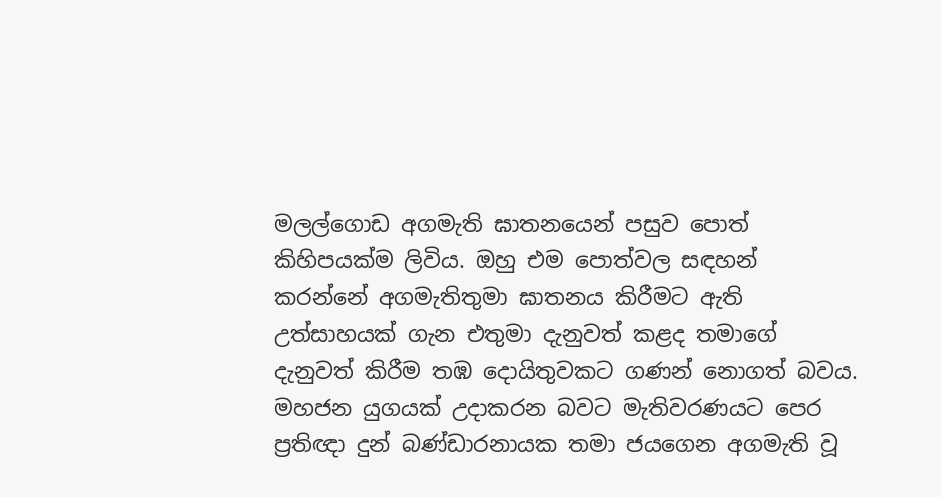මලල්ගොඩ අගමැති ඝාතනයෙන් පසුව පොත් කිහිපයක්ම ලිවිය. ඔහු එම පොත්වල සඳහන් කරන්නේ අගමැතිතුමා ඝාතනය කිරීමට ඇති උත්සාහයක් ගැන එතුමා දැනුවත් කළද තමාගේ දැනුවත් කිරීම තඹ දොයිතුවකට ගණන් නොගත් බවය.
මහජන යුගයක් උදාකරන බවට මැතිවරණයට පෙර ප්‍රතිඥා දුන් බණ්ඩාරනායක තමා ජයගෙන අගමැති වූ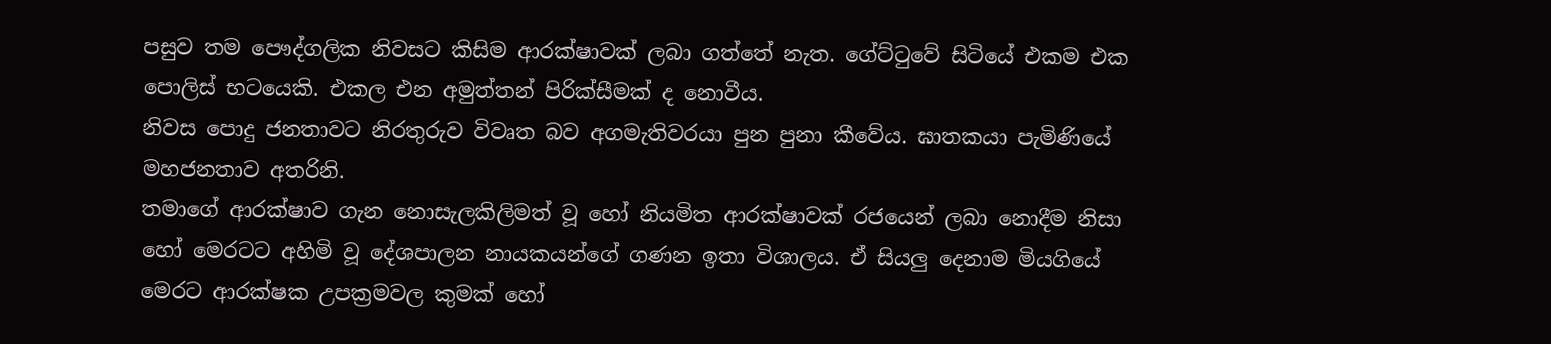පසුව තම පෞද්ගලික නිවසට කිසිම ආරක්ෂාවක් ලබා ගත්තේ නැත. ගේට්ටුවේ සිටියේ එකම එක පොලිස් භටයෙකි. එකල එන අමුත්තන් පිරික්සීමක් ද නොවීය.
නිවස පොදු ජනතාවට නිරතුරුව විවෘත බව අගමැතිවරයා පුන පුනා කීවේය. ඝාතකයා පැමිණියේ මහජනතාව අතරිනි.
තමාගේ ආරක්ෂාව ගැන නොසැලකිලිමත් වූ හෝ නියමිත ආරක්ෂාවක් රජයෙන් ලබා නොදීම නිසා හෝ මෙරටට අහිමි වූ දේශපාලන නායකයන්ගේ ගණන ඉතා විශාලය. ඒ සියලු දෙනාම මියගියේ මෙරට ආරක්ෂක උපක්‍රමවල කුමක් හෝ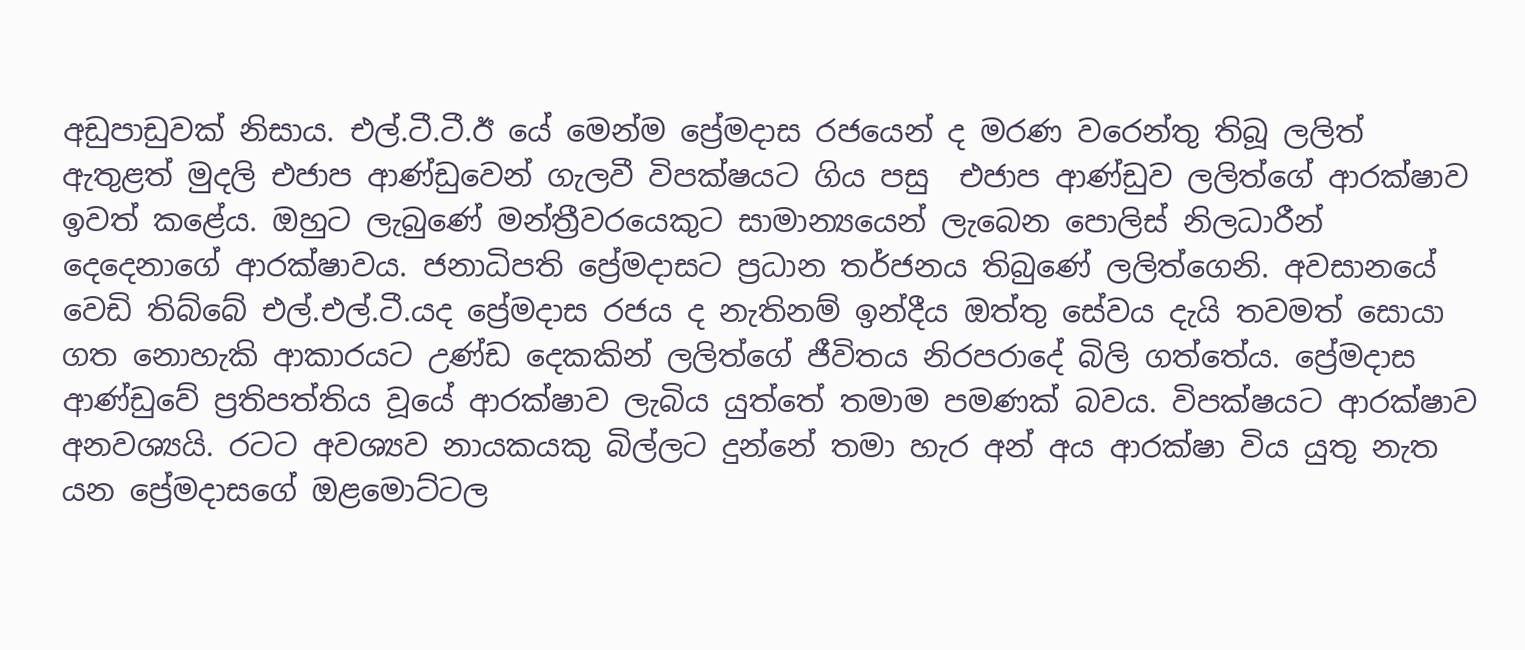අඩුපාඩුවක් නිසාය. එල්.ටී.ටී.ඊ යේ මෙන්ම ප්‍රේමදාස රජයෙන් ද මරණ වරෙන්තු තිබූ ලලිත් ඇතුළත් මුදලි එජාප ආණ්ඩුවෙන් ගැලවී විපක්ෂයට ගිය පසු  එජාප ආණ්ඩුව ලලිත්ගේ ආරක්ෂාව ඉවත් කළේය. ඔහුට ලැබුණේ මන්ත්‍රීවරයෙකුට සාමාන්‍යයෙන් ලැබෙන පොලිස් නිලධාරීන් දෙදෙනාගේ ආරක්ෂාවය. ජනාධිපති ප්‍රේමදාසට ප්‍රධාන තර්ජනය තිබුණේ ලලිත්ගෙනි. අවසානයේ වෙඩි තිබ්බේ එල්.එල්.ටී.යද ප්‍රේමදාස රජය ද නැතිනම් ඉන්දීය ඔත්තු සේවය දැයි තවමත් සොයා ගත නොහැකි ආකාරයට උණ්ඩ දෙකකින් ලලිත්ගේ ජීවිතය නිරපරාදේ බිලි ගත්තේය. ප්‍රේමදාස ආණ්ඩුවේ ප්‍රතිපත්තිය වූයේ ආරක්ෂාව ලැබිය යුත්තේ තමාම පමණක් බවය. විපක්ෂයට ආරක්ෂාව අනවශ්‍යයි. රටට අවශ්‍යව නායකයකු බිල්ලට දුන්නේ තමා හැර අන් අය ආරක්ෂා විය යුතු නැත යන ප්‍රේමදාසගේ ඔළමොට්ටල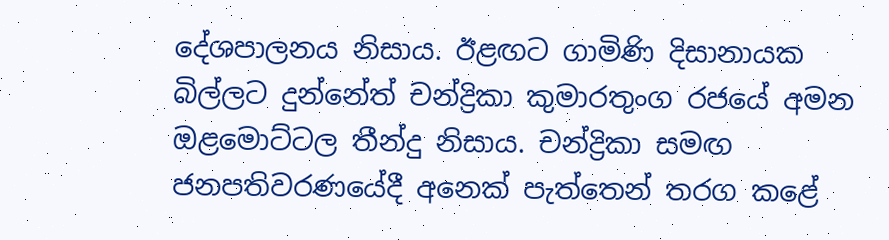දේශපාලනය නිසාය. ඊළඟට ගාමිණි දිසානායක බිල්ලට දුන්නේත් චන්ද්‍රිකා කුමාරතුංග රජයේ අමන ඔළමොට්ටල තීන්දු නිසාය. චන්ද්‍රිකා සමඟ ජනපතිවරණයේදී අනෙක් පැත්තෙන් තරග කළේ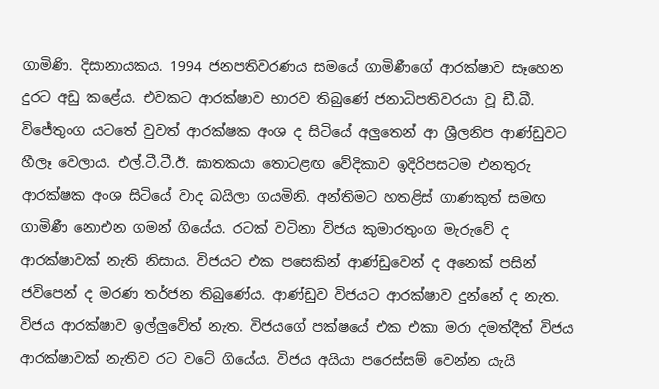ගාමිණි. දිසානායකය. 1994 ජනපතිවරණය සමයේ ගාමිණීගේ ආරක්ෂාව සෑහෙන දුරට අඩු කළේය. එවකට ආරක්ෂාව භාරව තිබුණේ ජනාධිපතිවරයා වූ ඩී.බී. විජේතුංග යටතේ වුවත් ආරක්ෂක අංශ ද සිටියේ අලුතෙන් ආ ශ්‍රීලනිප ආණ්ඩුවට හීලෑ වෙලාය. එල්.ටී.ටී.ඊ. ඝාතකයා තොටළඟ වේදිකාව ඉදිරිපසටම එනතුරු ආරක්ෂක අංශ සිටියේ වාද බයිලා ගයමිනි. අන්තිමට හතළිස් ගාණකුත් සමඟ ගාමිණී නොඑන ගමන් ගියේය. රටක් වටිනා විජය කුමාරතුංග මැරුවේ ද ආරක්ෂාවක් නැති නිසාය. විජයට එක පසෙකින් ආණ්ඩුවෙන් ද අනෙක් පසින් ජවිපෙන් ද මරණ තර්ජන තිබුණේය. ආණ්ඩුව විජයට ආරක්ෂාව දුන්නේ ද නැත. විජය ආරක්ෂාව ඉල්ලුවේත් නැත. විජයගේ පක්ෂයේ එක එකා මරා දමත්දීත් විජය ආරක්ෂාවක් නැතිව රට වටේ ගියේය. විජය අයියා පරෙස්සම් වෙන්න යැයි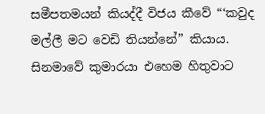සමීපතමයන් කියද්දී විජය කීවේ “‘කවුද මල්ලී මට වෙඩි තියන්නේ” කියාය. සිනමාවේ කුමාරයා එහෙම හිතුවාට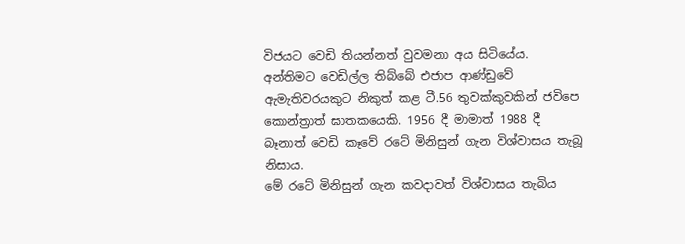විජයට වෙඩි තියන්නත් වුවමනා අය සිටියේය. අන්තිමට වෙඩිල්ල තිබ්බේ එජාප ආණ්ඩුවේ ඇමැතිවරයකුට නිකුත් කළ ටී.56 තුවක්කුවකින් ජවිපෙ කොන්ත්‍රාත් ඝාතකයෙකි. 1956 දී මාමාත් 1988 දී බෑනාත් වෙඩි කෑවේ රටේ මිනිසුන් ගැන විශ්වාසය තැබූ නිසාය.
මේ රටේ මිනිසුන් ගැන කවදාවත් විශ්වාසය තැබිය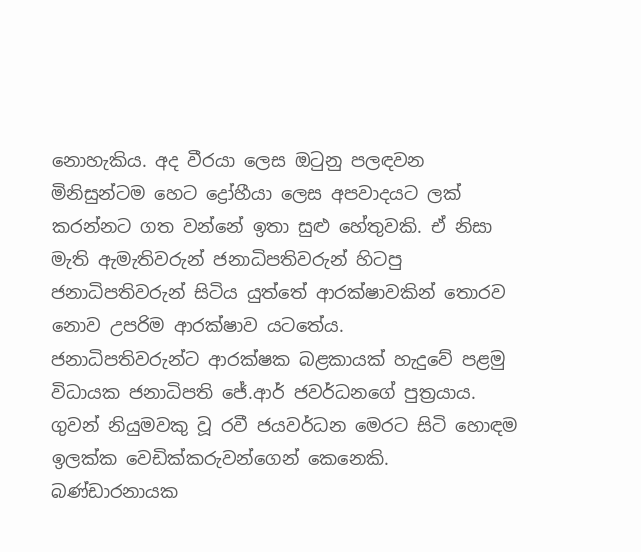නොහැකිය. අද වීරයා ලෙස ඔටුනු පලඳවන මිනිසුන්ටම හෙට ද්‍රෝහීයා ලෙස අපවාදයට ලක් කරන්නට ගත වන්නේ ඉතා සුළු හේතුවකි. ඒ නිසා මැති ඇමැතිවරුන් ජනාධිපතිවරුන් හිටපු ජනාධිපතිවරුන් සිටිය යුත්තේ ආරක්ෂාවකින් තොරව නොව උපරිම ආරක්ෂාව යටතේය.
ජනාධිපතිවරුන්ට ආරක්ෂක බළකායක් හැදුවේ පළමු විධායක ජනාධිපති ජේ.ආර් ජවර්ධනගේ පුත්‍රයාය.
ගුවන් නියුමවකු වූ රවී ජයවර්ධන මෙරට සිටි හොඳම ඉලක්ක වෙඩික්කරුවන්ගෙන් කෙනෙකි. බණ්ඩාරනායක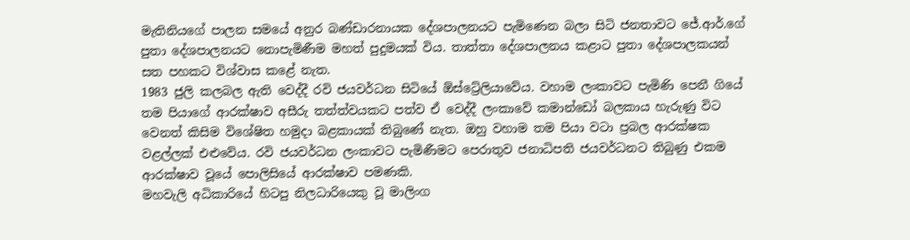මැතිනියගේ පාලන සමයේ අනුර බණ්ඩාරනායක දේශපාලනයට පැමිණෙන බලා සිටි ජනතාවට ජේ.ආර්.ගේ පුතා දේශපාලනයට නොපැමිණීම මහත් පුදුමයක් විය. තාත්තා දේශපාලනය කළාට පුතා දේශපාලකයන් සත පහකට විශ්වාස කළේ නැත.
1983 ජුලි කලබල ඇති වෙද්දී රවි ජයවර්ධන සිටියේ ඕස්ට්‍රේලියාවේය. වහාම ලංකාවට පැමිණි පෙනී ගියේ තම පියාගේ ආරක්ෂාව අසීරු තත්ත්වයකට පත්ව ඒ වෙද්දී ලංකාවේ කමාන්ඩෝ බලකාය හැරුණු විට වෙනත් කිසිම විශේෂිත හමුදා බළකායක් තිබුණේ නැත. ඔහු වහාම තම පියා වටා ප්‍රබල ආරක්ෂක වළල්ලක් එළුවේය. රවි ජයවර්ධන ලංකාවට පැමිණීමට පෙරාතුව ජනාධිපති ජයවර්ධනට තිබුණු එකම ආරක්ෂාව වූයේ පොලිසියේ ආරක්ෂාව පමණකි.
මහවැලි අධිකාරියේ හිටපු නිලධාරියෙකු වූ මාලිංග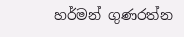හර්මන් ගුණරත්න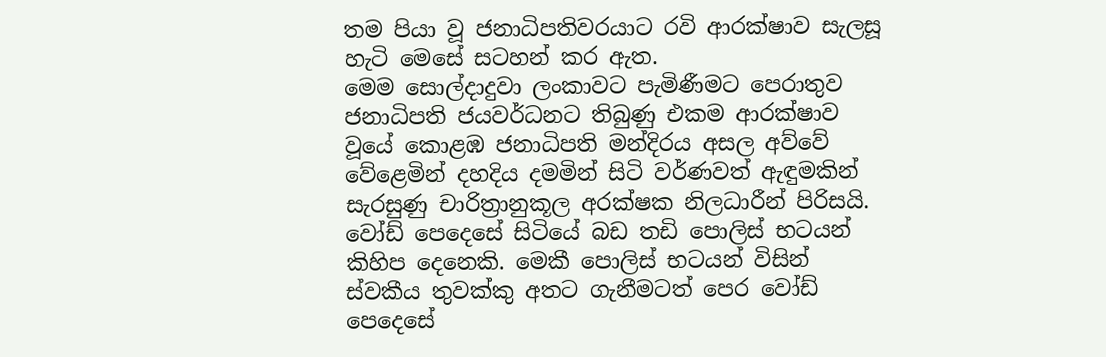තම පියා වූ ජනාධිපතිවරයාට රවි ආරක්ෂාව සැලසූ හැටි මෙසේ සටහන් කර ඇත.
මෙම සොල්දාදුවා ලංකාවට පැමිණීමට පෙරාතුව ජනාධිපති ජයවර්ධනට තිබුණු එකම ආරක්ෂාව වූයේ කොළඹ ජනාධිපති මන්දිරය අසල අව්වේ වේළෙමින් දහදිය දමමින් සිටි වර්ණවත් ඇඳුමකින් සැරසුණු චාරිත්‍රානුකූල අරක්ෂක නිලධාරීන් පිරිසයි. වෝඩ් පෙදෙසේ සිටියේ බඩ තඩි පොලිස් භටයන් කිහිප දෙනෙකි. මෙකී පොලිස් භටයන් විසින් ස්වකීය තුවක්කු අතට ගැනීමටත් පෙර වෝඩ් පෙදෙසේ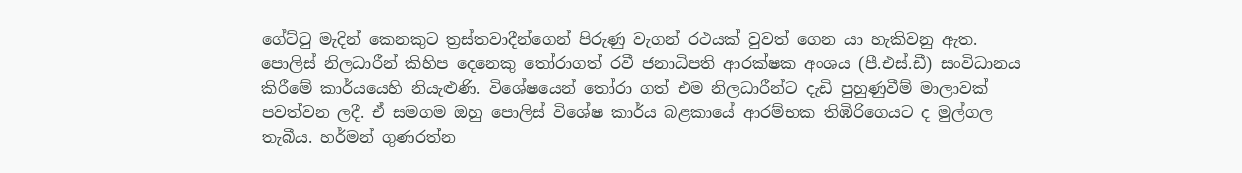ගේට්ටු මැදින් කෙනකුට ත්‍රස්තවාදීන්ගෙන් පිරුණු වැගන් රථයක් වුවත් ගෙන යා හැකිවනු ඇත. පොලිස් නිලධාරීන් කිහිප දෙනෙකු තෝරාගත් රවී ජනාධිපති ආරක්ෂක අංශය (පී.එස්.ඩී) සංවිධානය කිරීමේ කාර්යයෙහි නියැළුණි. විශේෂයෙන් තෝරා ගත් එම නිලධාරීන්ට දැඩි පුහුණුවීම් මාලාවක් පවත්වන ලදී. ඒ සමගම ඔහු පොලිස් විශේෂ කාර්ය බළකායේ ආරම්භක තිඹිරිගෙයට ද මුල්ගල තැබීය. හර්මන් ගුණරත්න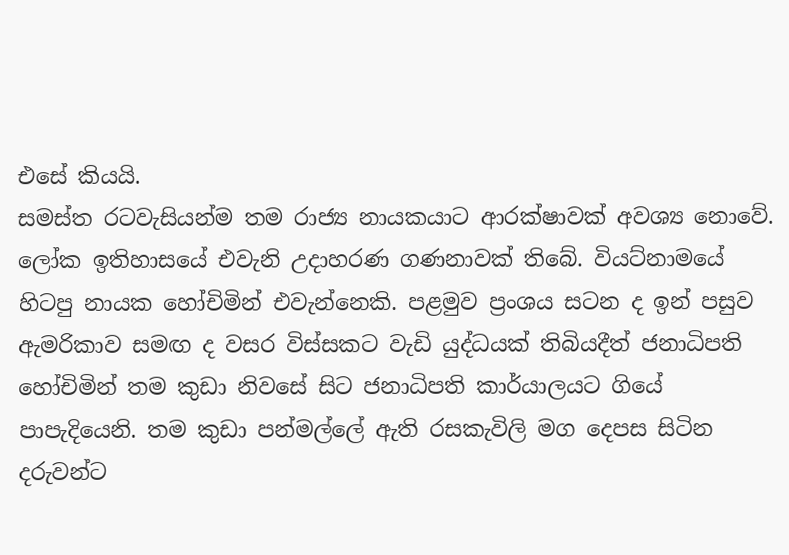එසේ කියයි.
සමස්ත රටවැසියන්ම තම රාජ්‍ය නායකයාට ආරක්ෂාවක් අවශ්‍ය නොවේ. ලෝක ඉතිහාසයේ එවැනි උදාහරණ ගණනාවක් තිබේ. වියට්නාමයේ හිටපු නායක හෝචිමින් එවැන්නෙකි. පළමුව ප්‍රංශය සටන ද ඉන් පසුව ඇමරිකාව සමඟ ද වසර විස්සකට වැඩි යුද්ධයක් තිබියදීත් ජනාධිපති හෝචිමින් තම කුඩා නිවසේ සිට ජනාධිපති කාර්යාලයට ගියේ පාපැදියෙනි. තම කුඩා පන්මල්ලේ ඇති රසකැවිලි මග දෙපස සිටින දරුවන්ට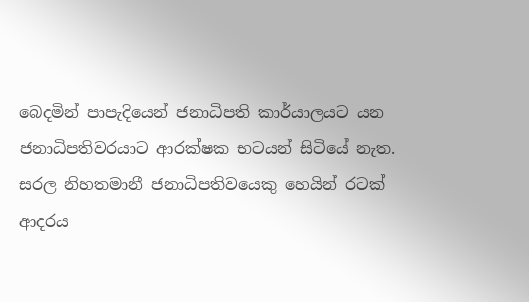බෙදමින් පාපැදියෙන් ජනාධිපති කාර්යාලයට යන ජනාධිපතිවරයාට ආරක්ෂක භටයන් සිටියේ නැත. සරල නිහතමානී ජනාධිපතිවයෙකු හෙයින් රටක් ආදරය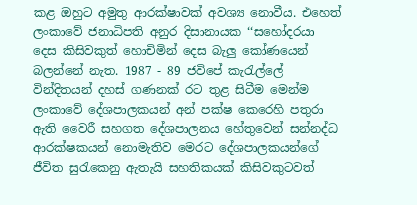කළ ඔහුට අමුතු ආරක්ෂාවක් අවශ්‍ය නොවීය. එහෙත් ලංකාවේ ජනාධිපති අනුර දිසානායක ‘‘සහෝදරයා දෙස කිසිවකුත් හොචිමින් දෙස බැලු කෝණයෙන් බලන්නේ නැත. 1987 - 89 ජවිපේ කැරැල්ලේ වින්දිතයන් දහස් ගණනක් රට තුළ සිටීම මෙන්ම ලංකාවේ දේශපාලකයන් අන් පක්ෂ කෙරෙහි පතුරා ඇති වෛරී සහගත දේශපාලනය හේතුවෙන් සන්නද්ධ ආරක්ෂකයන් නොමැතිව මෙරට දේශපාලකයන්ගේ ජීවිත සුරැකෙනු ඇතැයි සහතිකයක් කිසිවකුටවත්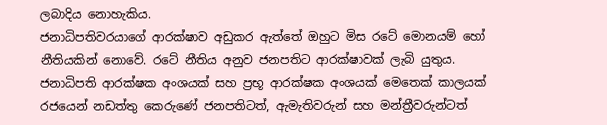ලබාදිය නොහැකිය.
ජනාධිපතිවරයාගේ ආරක්ෂාව අඩුකර ඇත්තේ ඔහුට මිස රටේ මොනයම් හෝ නීතියකින් නොවේ. රටේ නීතිය අනුව ජනපතිට ආරක්ෂාවක් ලැබි යුතුය. ජනාධිපති ආරක්ෂක අංශයක් සහ ප්‍රභූ ආරක්ෂක අංශයක් මෙතෙක් කාලයක් රජයෙන් නඩත්තු කෙරුණේ ජනපතිටත්, ඇමැතිවරුන් සහ මන්ත්‍රීවරුන්ටත්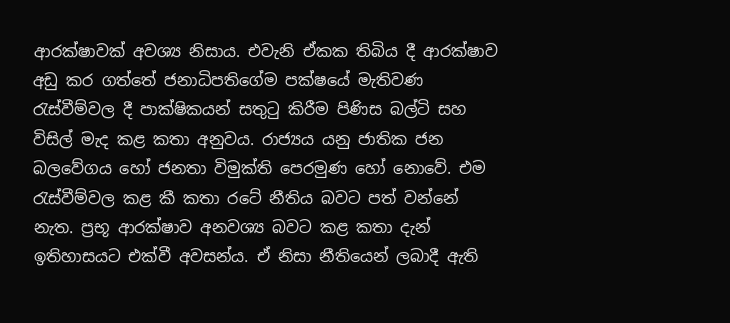ආරක්ෂාවක් අවශ්‍ය නිසාය. එවැනි ඒකක තිබිය දී ආරක්ෂාව අඩු කර ගත්තේ ජනාධිපතිගේම පක්ෂයේ මැතිවණ රැස්වීම්වල දී පාක්ෂිකයන් සතුටු කිරීම පිණිස බල්ටි සහ විසිල් මැද කළ කතා අනුවය. රාජ්‍යය යනු ජාතික ජන බලවේගය හෝ ජනතා විමුක්ති පෙරමුණ හෝ නොවේ. එම රැස්වීම්වල කළ කී කතා රටේ නීතිය බවට පත් වන්නේ නැත. ප්‍රභූ ආරක්ෂාව අනවශ්‍ය බවට කළ කතා දැන් ඉතිහාසයට එක්වී අවසන්ය. ඒ නිසා නීතියෙන් ලබාදී ඇති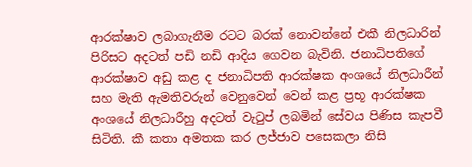ආරක්ෂාව ලබාගැනීම රටට බරක් නොවන්නේ එකී නිලධාරින් පිරිසට අදටත් පඩි නඩි ආදිය ගෙවන බැවිනි. ජනාධිපතිගේ ආරක්ෂාව අඩු කළ ද ජනාධිපති ආරක්ෂක අංශයේ නිලධාරීන් සහ මැති ඇමතිවරුන් වෙනුවෙන් වෙන් කළ ප්‍රභූ ආරක්ෂක අංශයේ නිලධාරීහු අදටත් වැටුප් ලබමින් සේවය පිණිස කැපවී සිටිති. කී කතා අමතක කර ලජ්ජාව පසෙකලා නිසි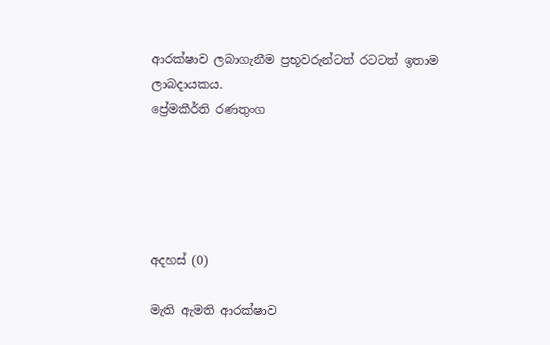ආරක්ෂාව ලබාගැනීම ප්‍රභූවරුන්ටත් රටටත් ඉතාම ලාබදායකය.
ප්‍රේමකීර්ති රණතුංග





අදහස් (0)

මැති ඇමති ආරක්ෂාව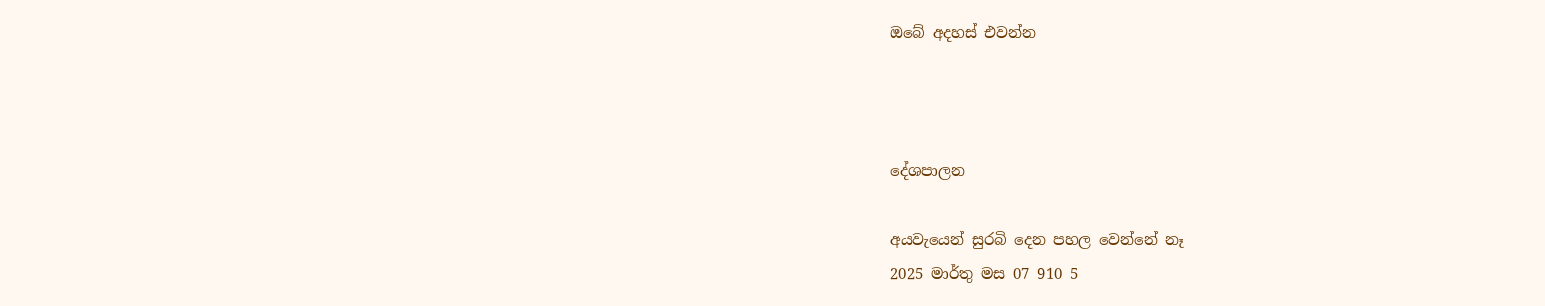ඔබේ අදහස් එවන්න



දේශපාලන

අයවැයෙන් සුරබි දෙන පහල වෙන්නේ නෑ
2025 මාර්තු මස 07 910 5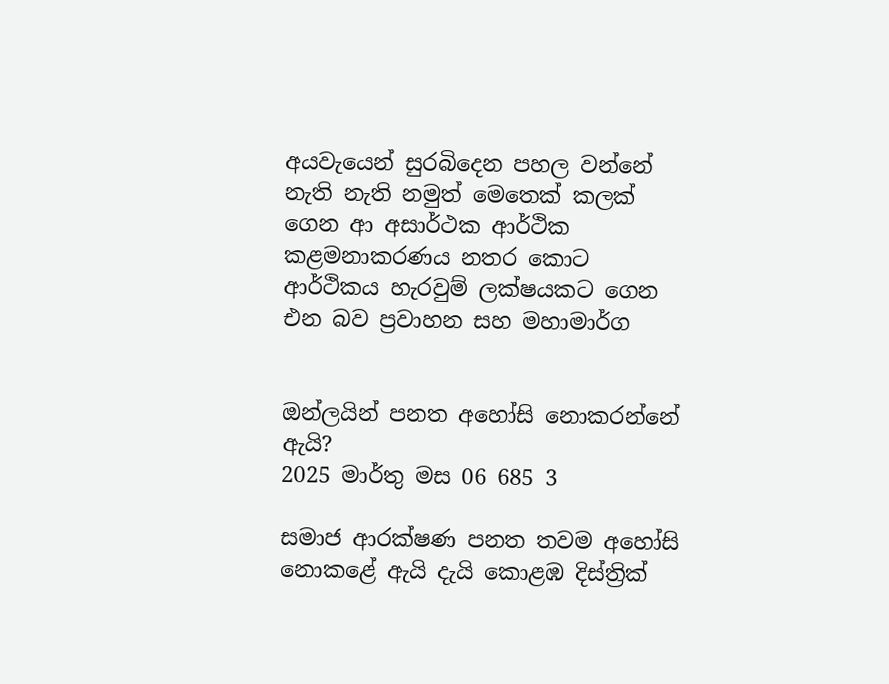අයවැයෙන් සුරබිදෙන පහල වන්නේ නැති නැති නමුත් මෙතෙක් කලක් ගෙන ආ අසාර්ථක ආර්ථික කළමනාකරණය නතර කොට ආර්ථිකය හැරවුම් ලක්ෂයකට ගෙන එන බව ප්‍රවාහන සහ මහාමාර්ග


ඔන්ලයින් පනත අහෝසි නොකරන්නේ ඇයි?
2025 මාර්තු මස 06 685 3

සමාජ ආරක්ෂණ පනත තවම අහෝසි නොකළේ ඇයි දැයි කොළඹ දිස්ත්‍රික්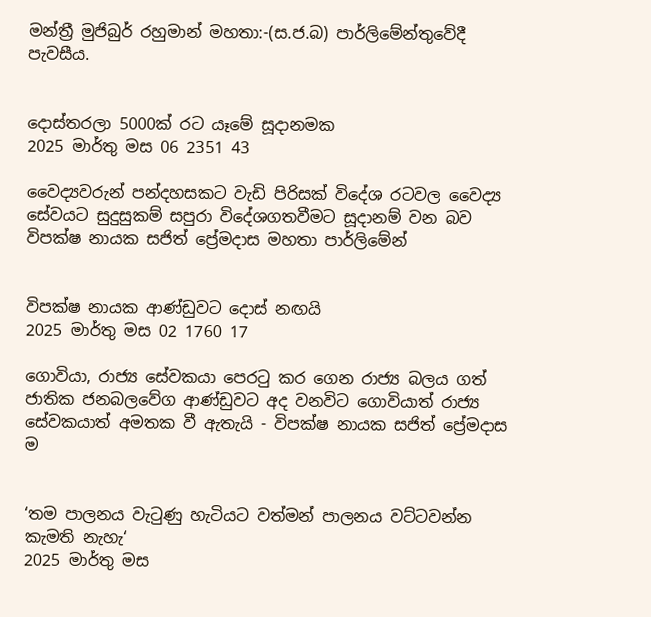මන්ත්‍රී මුජිබුර් රහුමාන් මහතා:-(ස.ජ.බ) පාර්ලිමේන්තුවේදී පැවසීය.


දොස්තරලා 5000ක් රට යෑමේ සූදානමක
2025 මාර්තු මස 06 2351 43

වෛද්‍යවරුන් පන්දහසකට වැඩි පිරිසක් විදේශ රටවල වෛද්‍ය සේවයට සුදුසුකම් සපුරා විදේශගතවීමට සූදානම් වන බව විපක්ෂ නායක සජිත් ප්‍රේමදාස මහතා පාර්ලිමේන්


විපක්ෂ නායක ආණ්ඩුවට දොස් නඟයි
2025 මාර්තු මස 02 1760 17

ගොවියා, රාජ්‍ය සේවකයා පෙරටු කර ගෙන රාජ්‍ය බලය ගත් ජාතික ජනබලවේග ආණ්ඩුවට අද වනවිට ගොවියාත් රාජ්‍ය සේවකයාත් අමතක වී ඇතැයි - විපක්ෂ නායක සජිත් ප්‍රේමදාස ම


‘තම පාලනය වැටුණු හැටියට වත්මන් පාලනය වට්ටවන්න කැමති නැහැ‘
2025 මාර්තු මස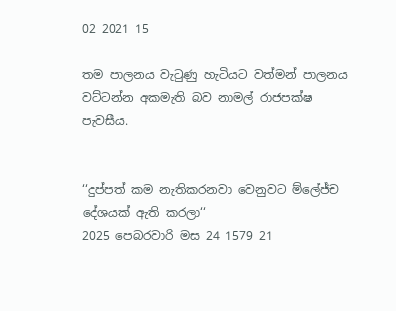02 2021 15

තම පාලනය වැටුණු හැටියට වත්මන් පාලනය වට්ටන්න අකමැති බව නාමල් රාජපක්ෂ පැවසීය.


‘‘දුප්පත් කම නැතිකරනවා වෙනුවට ම්ලේජ්ච දේශයක් ඇති කරලා‘‘
2025 පෙබරවාරි මස 24 1579 21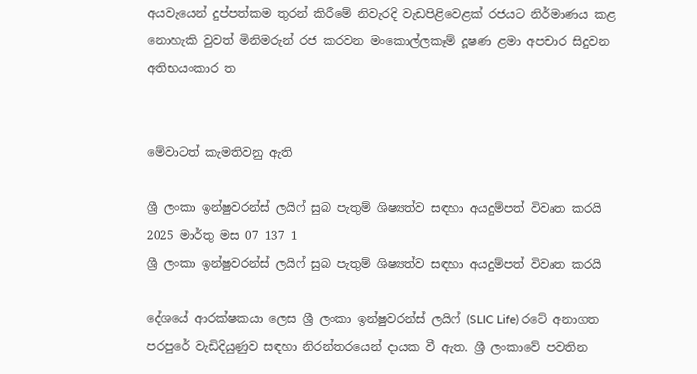අයවැයෙන් දුප්පත්කම තුරන් කිරීමේ නිවැරදි වැඩපිළිවෙළක් රජයට නිර්මාණය කළ නොහැකි වුවත් මිනිමරුන් රජ කරවන මංකොල්ලකෑම් දූෂණ ළමා අපචාර සිදුවන අතිභයංකාර ත


මේවාටත් කැමතිවනු ඇති

ශ්‍රී ලංකා ඉන්ෂුවරන්ස් ලයිෆ් සුබ පැතුම් ශිෂ්‍යත්ව සඳහා අයදුම්පත් විවෘත කරයි 2025 මාර්තු මස 07 137 1
ශ්‍රී ලංකා ඉන්ෂුවරන්ස් ලයිෆ් සුබ පැතුම් ශිෂ්‍යත්ව සඳහා අයදුම්පත් විවෘත කරයි

දේශයේ ආරක්ෂකයා ලෙස ශ්‍රී ලංකා ඉන්ෂුවරන්ස් ලයිෆ් (SLIC Life) රටේ අනාගත පරපුරේ වැඩිදියුණුව සඳහා නිරන්තරයෙන් දායක වී ඇත. ශ්‍රී ලංකාවේ පවතින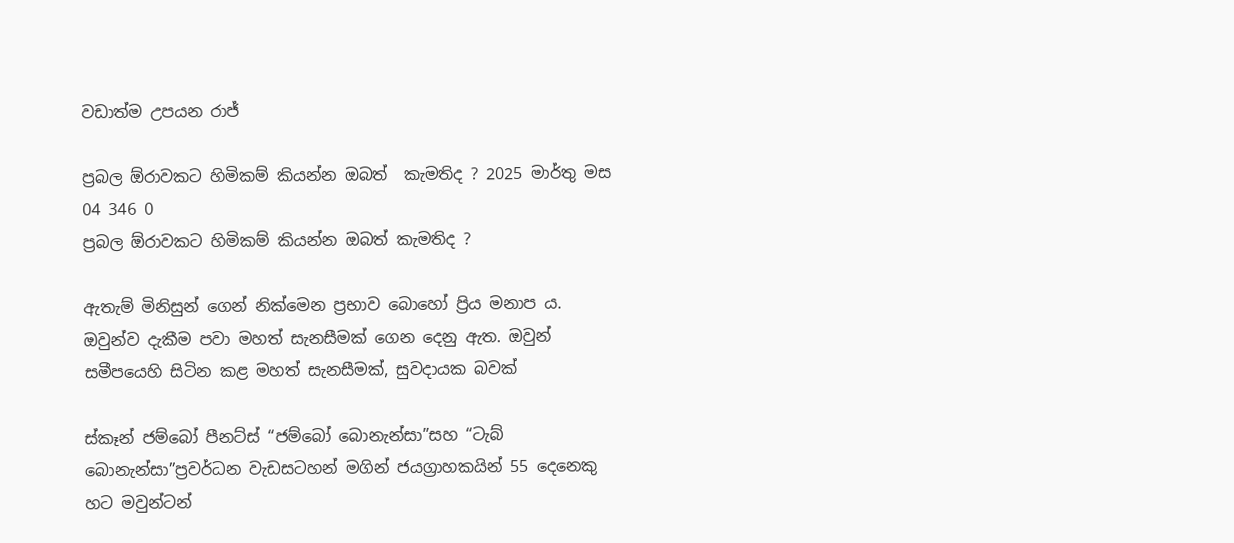වඩාත්ම උපයන රාජ්‍

ප්‍රබල ඕරාවකට හිමිකම් කියන්න ඔබත්  කැමතිද ? 2025 මාර්තු මස 04 346 0
ප්‍රබල ඕරාවකට හිමිකම් කියන්න ඔබත් කැමතිද ?

ඇතැම් මිනිසුන් ගෙන් නික්මෙන ප්‍රභාව බොහෝ ප්‍රිය මනාප ය. ඔවුන්ව දැකීම පවා මහත් සැනසීමක් ගෙන දෙනු ඇත. ඔවුන් සමීපයෙහි සිටින කළ මහත් සැනසීමක්, සුවදායක බවක්

ස්කෑන් ජම්බෝ පීනට්ස් “ජම්බෝ බොනැන්සා”සහ “ටැබ් බොනැන්සා”ප්‍රවර්ධන වැඩසටහන් මගින් ජයග්‍රාහකයින් 55 දෙනෙකු හට මවුන්ටන්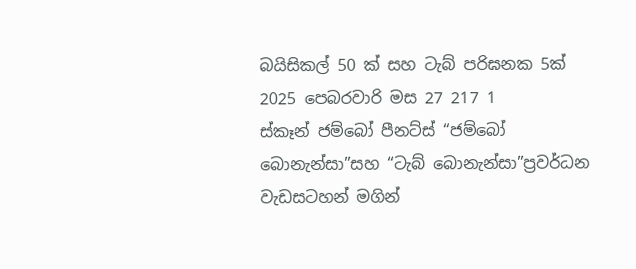බයිසිකල් 50 ක් සහ ටැබ් පරිඝනක 5ක් 2025 පෙබරවාරි මස 27 217 1
ස්කෑන් ජම්බෝ පීනට්ස් “ජම්බෝ බොනැන්සා”සහ “ටැබ් බොනැන්සා”ප්‍රවර්ධන වැඩසටහන් මගින්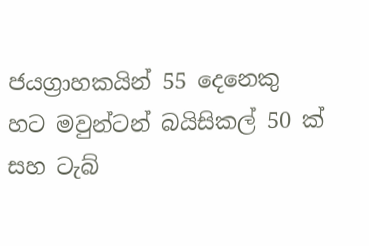ජයග්‍රාහකයින් 55 දෙනෙකු හට මවුන්ටන් බයිසිකල් 50 ක් සහ ටැබ්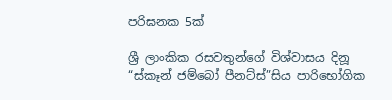පරිඝනක 5ක්

ශ්‍රී ලාංකික රසවතුන්ගේ විශ්වාසය දිනූ “ස්කෑන් ජම්බෝ පීනට්ස්”සිය පාරිභෝගික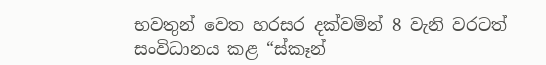භවතුන් වෙත හරසර දක්වමින් 8 වැනි වරටත් සංවිධානය කළ “ස්කෑන්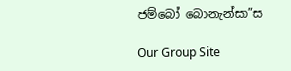ජම්බෝ බොනැන්සා”ස

Our Group Site